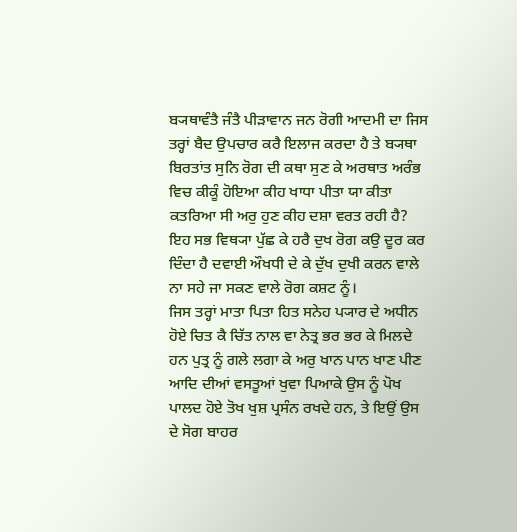ਬ੍ਯਥਾਵੰਤੈ ਜੰਤੈ ਪੀੜਾਵਾਨ ਜਨ ਰੋਗੀ ਆਦਮੀ ਦਾ ਜਿਸ ਤਰ੍ਹਾਂ ਬੈਦ ਉਪਚਾਰ ਕਰੈ ਇਲਾਜ ਕਰਦਾ ਹੈ ਤੇ ਬ੍ਯਥਾ ਬਿਰਤਾਂਤ ਸੁਨਿ ਰੋਗ ਦੀ ਕਥਾ ਸੁਣ ਕੇ ਅਰਥਾਤ ਅਰੰਭ ਵਿਚ ਕੀਕੂੰ ਹੋਇਆ ਕੀਹ ਖਾਧਾ ਪੀਤਾ ਯਾ ਕੀਤਾ ਕਤਰਿਆ ਸੀ ਅਰੁ ਹੁਣ ਕੀਹ ਦਸ਼ਾ ਵਰਤ ਰਹੀ ਹੈ? ਇਹ ਸਭ ਵਿਥ੍ਯਾ ਪੁੱਛ ਕੇ ਹਰੈ ਦੁਖ ਰੋਗ ਕਉ ਦੂਰ ਕਰ ਦਿੰਦਾ ਹੈ ਦਵਾਈ ਔਖਧੀ ਦੇ ਕੇ ਦੁੱਖ ਦੁਖੀ ਕਰਨ ਵਾਲੇ ਨਾ ਸਹੇ ਜਾ ਸਕਣ ਵਾਲੇ ਰੋਗ ਕਸ਼ਟ ਨੂੰ।
ਜਿਸ ਤਰ੍ਹਾਂ ਮਾਤਾ ਪਿਤਾ ਹਿਤ ਸਨੇਹ ਪ੍ਯਾਰ ਦੇ ਅਧੀਨ ਹੋਏ ਚਿਤ ਕੈ ਚਿੱਤ ਨਾਲ ਵਾ ਨੇਤ੍ਰ ਭਰ ਭਰ ਕੇ ਮਿਲਦੇ ਹਨ ਪੁਤ੍ਰ ਨੂੰ ਗਲੇ ਲਗਾ ਕੇ ਅਰੁ ਖਾਨ ਪਾਨ ਖਾਣ ਪੀਣ ਆਦਿ ਦੀਆਂ ਵਸਤੂਆਂ ਖੁਵਾ ਪਿਆਕੇ ਉਸ ਨੂੰ ਪੋਖ ਪਾਲਦ ਹੋਏ ਤੋਖ ਖੁਸ਼ ਪ੍ਰਸੰਨ ਰਖਦੇ ਹਨ, ਤੇ ਇਉਂ ਉਸ ਦੇ ਸੋਗ ਬਾਹਰ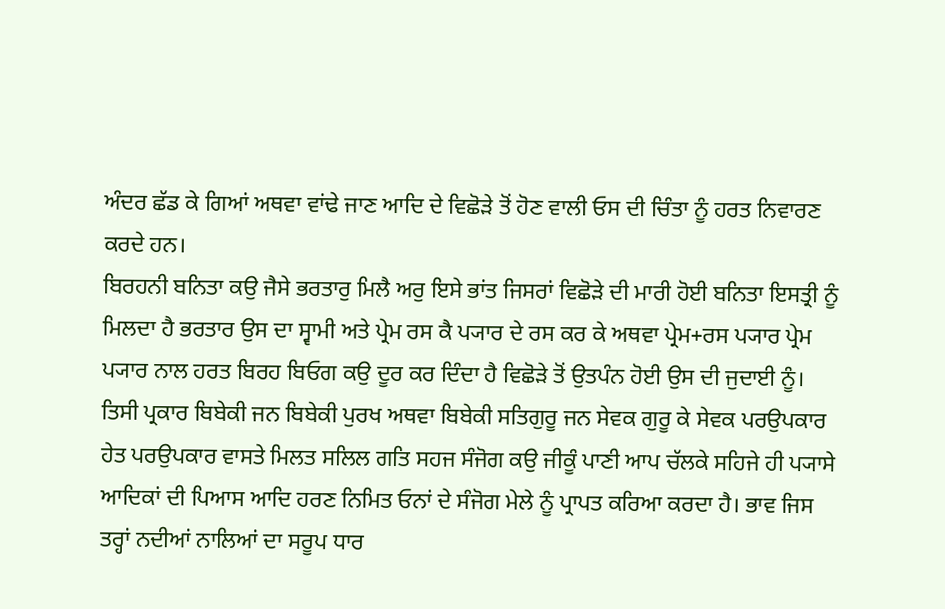ਅੰਦਰ ਛੱਡ ਕੇ ਗਿਆਂ ਅਥਵਾ ਵਾਂਢੇ ਜਾਣ ਆਦਿ ਦੇ ਵਿਛੋੜੇ ਤੋਂ ਹੋਣ ਵਾਲੀ ਓਸ ਦੀ ਚਿੰਤਾ ਨੂੰ ਹਰਤ ਨਿਵਾਰਣ ਕਰਦੇ ਹਨ।
ਬਿਰਹਨੀ ਬਨਿਤਾ ਕਉ ਜੈਸੇ ਭਰਤਾਰੁ ਮਿਲੈ ਅਰੁ ਇਸੇ ਭਾਂਤ ਜਿਸਰਾਂ ਵਿਛੋੜੇ ਦੀ ਮਾਰੀ ਹੋਈ ਬਨਿਤਾ ਇਸਤ੍ਰੀ ਨੂੰ ਮਿਲਦਾ ਹੈ ਭਰਤਾਰ ਉਸ ਦਾ ਸ੍ਵਾਮੀ ਅਤੇ ਪ੍ਰੇਮ ਰਸ ਕੈ ਪ੍ਯਾਰ ਦੇ ਰਸ ਕਰ ਕੇ ਅਥਵਾ ਪ੍ਰੇਮ+ਰਸ ਪ੍ਯਾਰ ਪ੍ਰੇਮ ਪ੍ਯਾਰ ਨਾਲ ਹਰਤ ਬਿਰਹ ਬਿਓਗ ਕਉ ਦੂਰ ਕਰ ਦਿੰਦਾ ਹੈ ਵਿਛੋੜੇ ਤੋਂ ਉਤਪੰਨ ਹੋਈ ਉਸ ਦੀ ਜੁਦਾਈ ਨੂੰ।
ਤਿਸੀ ਪ੍ਰਕਾਰ ਬਿਬੇਕੀ ਜਨ ਬਿਬੇਕੀ ਪੁਰਖ ਅਥਵਾ ਬਿਬੇਕੀ ਸਤਿਗੁਰੂ ਜਨ ਸੇਵਕ ਗੁਰੂ ਕੇ ਸੇਵਕ ਪਰਉਪਕਾਰ ਹੇਤ ਪਰਉਪਕਾਰ ਵਾਸਤੇ ਮਿਲਤ ਸਲਿਲ ਗਤਿ ਸਹਜ ਸੰਜੋਗ ਕਉ ਜੀਕੂੰ ਪਾਣੀ ਆਪ ਚੱਲਕੇ ਸਹਿਜੇ ਹੀ ਪ੍ਯਾਸੇ ਆਦਿਕਾਂ ਦੀ ਪਿਆਸ ਆਦਿ ਹਰਣ ਨਿਮਿਤ ਓਨਾਂ ਦੇ ਸੰਜੋਗ ਮੇਲੇ ਨੂੰ ਪ੍ਰਾਪਤ ਕਰਿਆ ਕਰਦਾ ਹੈ। ਭਾਵ ਜਿਸ ਤਰ੍ਹਾਂ ਨਦੀਆਂ ਨਾਲਿਆਂ ਦਾ ਸਰੂਪ ਧਾਰ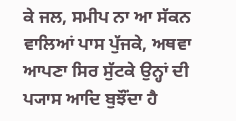ਕੇ ਜਲ, ਸਮੀਪ ਨਾ ਆ ਸੱਕਨ ਵਾਲਿਆਂ ਪਾਸ ਪੁੱਜਕੇ, ਅਥਵਾ ਆਪਣਾ ਸਿਰ ਸੁੱਟਕੇ ਉਨ੍ਹਾਂ ਦੀ ਪ੍ਯਾਸ ਆਦਿ ਬੁਝੌਂਦਾ ਹੈ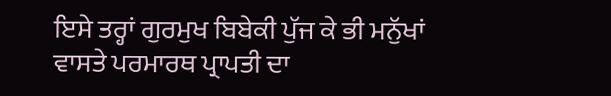ਇਸੇ ਤਰ੍ਹਾਂ ਗੁਰਮੁਖ ਬਿਬੇਕੀ ਪੁੱਜ ਕੇ ਭੀ ਮਨੁੱਖਾਂ ਵਾਸਤੇ ਪਰਮਾਰਥ ਪ੍ਰਾਪਤੀ ਦਾ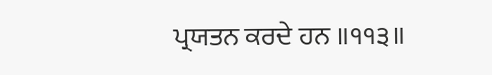ਪ੍ਰਯਤਨ ਕਰਦੇ ਹਨ ॥੧੧੩॥